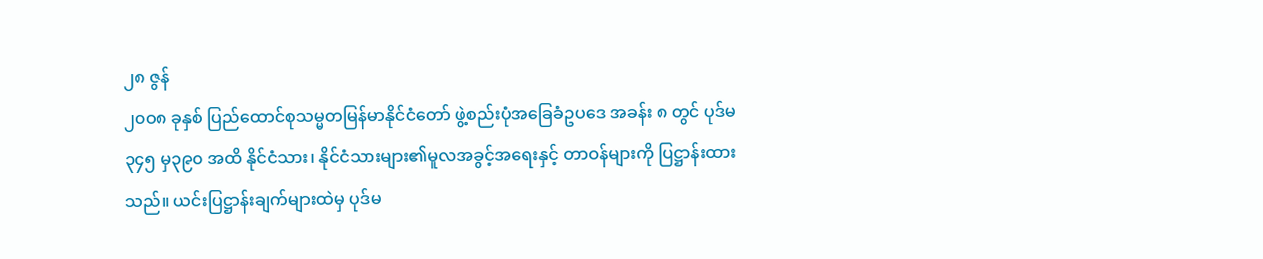၂၈ ဇွန်
၂၀ဝ၈ ခုနှစ် ပြည်ထောင်စုသမ္မတမြန်မာနိုင်ငံတော် ဖွဲ့စည်းပုံအခြေခံဥပဒေ အခန်း ၈ တွင် ပုဒ်မ ၃၄၅ မှ၃၉၀ အထိ နိုင်ငံသား၊ နိုင်ငံသားများ၏မူလအခွင့်အရေးနှင့် တာဝန်များကို ပြဋ္ဌာန်းထားသည်။ ယင်းပြဋ္ဌာန်းချက်များထဲမှ ပုဒ်မ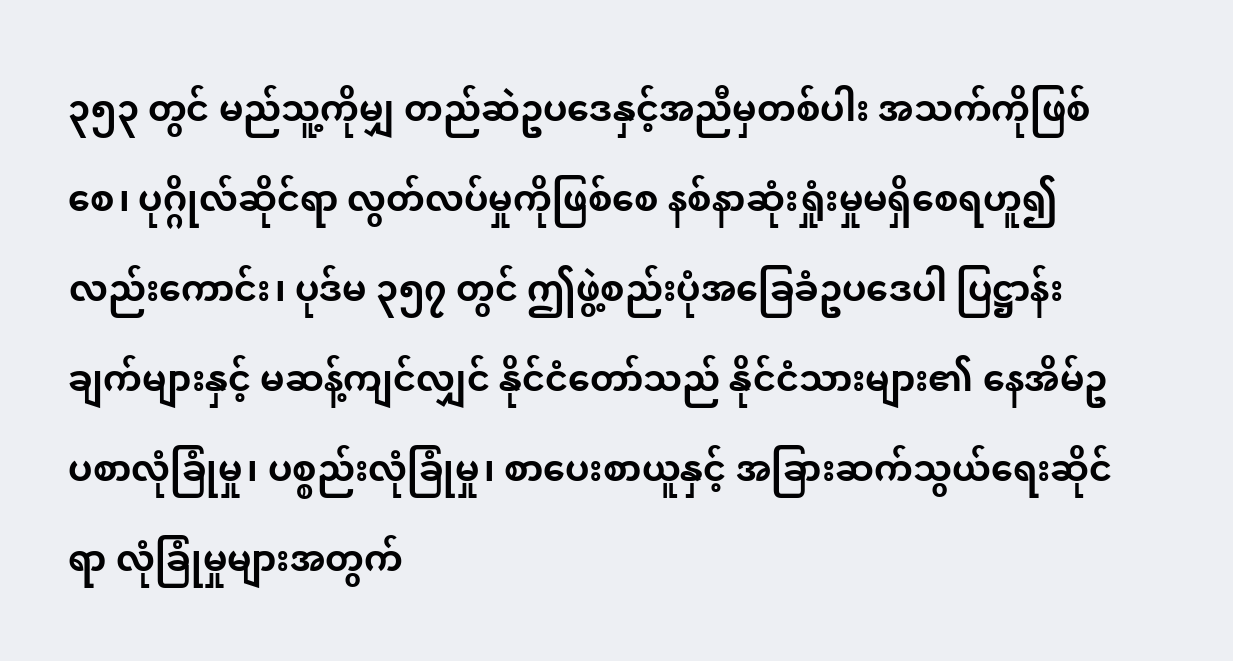၃၅၃ တွင် မည်သူ့ကိုမျှ တည်ဆဲဥပဒေနှင့်အညီမှတစ်ပါး အသက်ကိုဖြစ်စေ၊ ပုဂ္ဂိုလ်ဆိုင်ရာ လွတ်လပ်မှုကိုဖြစ်စေ နစ်နာဆုံးရှုံးမှုမရှိစေရဟူ၍လည်းကောင်း၊ ပုဒ်မ ၃၅၇ တွင် ဤဖွဲ့စည်းပုံအခြေခံဥပဒေပါ ပြဋ္ဌာန်းချက်များနှင့် မဆန့်ကျင်လျှင် နိုင်ငံတော်သည် နိုင်ငံသားများ၏ နေအိမ်ဥပစာလုံခြုံမှု၊ ပစ္စည်းလုံခြုံမှု၊ စာပေးစာယူနှင့် အခြားဆက်သွယ်ရေးဆိုင်ရာ လုံခြုံမှုများအတွက်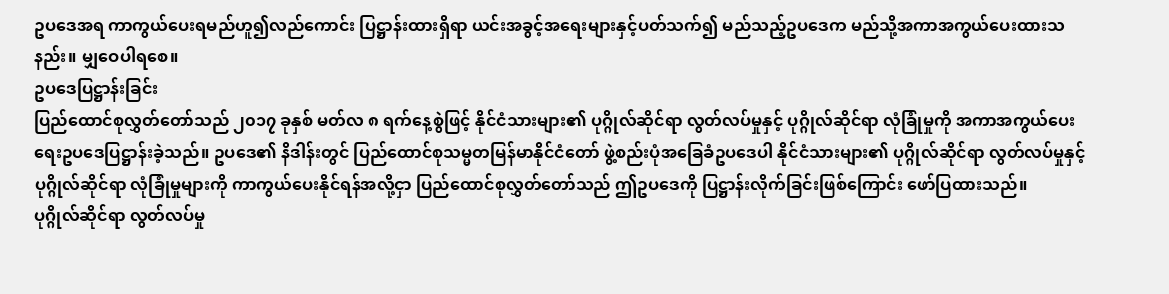ဥပဒေအရ ကာကွယ်ပေးရမည်ဟူ၍လည်ကောင်း ပြဋ္ဌာန်းထားရှိရာ ယင်းအခွင့်အရေးများနှင့်ပတ်သက်၍ မည်သည့်ဥပဒေက မည်သို့အကာအကွယ်ပေးထားသနည်း။ မျှဝေပါရစေ။
ဥပဒေပြဋ္ဌာန်းခြင်း
ပြည်ထောင်စုလွှတ်တော်သည် ၂၀၁၇ ခုနှစ် မတ်လ ၈ ရက်နေ့စွဲဖြင့် နိုင်ငံသားများ၏ ပုဂ္ဂိုလ်ဆိုင်ရာ လွတ်လပ်မှုနှင့် ပုဂ္ဂိုလ်ဆိုင်ရာ လုံခြုံမှုကို အကာအကွယ်ပေးရေးဥပဒေပြဋ္ဌာန်းခဲ့သည်။ ဥပဒေ၏ နိဒါန်းတွင် ပြည်ထောင်စုသမ္မတမြန်မာနိုင်ငံတော် ဖွဲ့စည်းပုံအခြေခံဥပဒေပါ နိုင်ငံသားများ၏ ပုဂ္ဂိုလ်ဆိုင်ရာ လွတ်လပ်မှုနှင့်ပုဂ္ဂိုလ်ဆိုင်ရာ လုံခြုံမှုများကို ကာကွယ်ပေးနိုင်ရန်အလို့ငှာ ပြည်ထောင်စုလွှတ်တော်သည် ဤဥပဒေကို ပြဋ္ဌာန်းလိုက်ခြင်းဖြစ်ကြောင်း ဖော်ပြထားသည်။
ပုဂ္ဂိုလ်ဆိုင်ရာ လွတ်လပ်မှု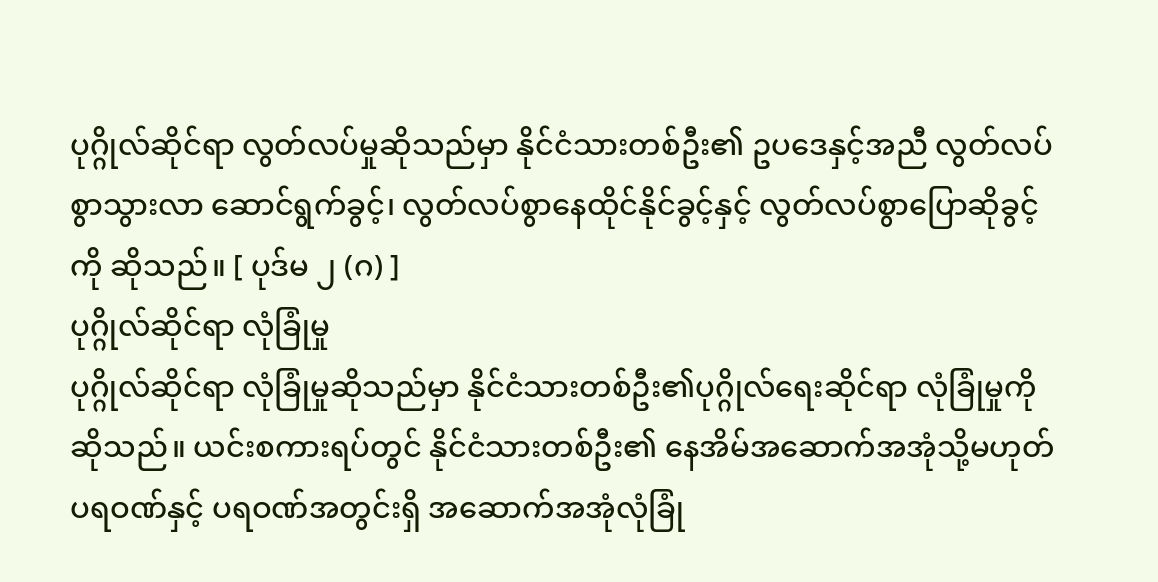ပုဂ္ဂိုလ်ဆိုင်ရာ လွတ်လပ်မှုဆိုသည်မှာ နိုင်ငံသားတစ်ဦး၏ ဥပဒေနှင့်အညီ လွတ်လပ်စွာသွားလာ ဆောင်ရွက်ခွင့်၊ လွတ်လပ်စွာနေထိုင်နိုင်ခွင့်နှင့် လွတ်လပ်စွာပြောဆိုခွင့်ကို ဆိုသည်။ [ ပုဒ်မ ၂ (ဂ) ]
ပုဂ္ဂိုလ်ဆိုင်ရာ လုံခြုံမှု
ပုဂ္ဂိုလ်ဆိုင်ရာ လုံခြုံမှုဆိုသည်မှာ နိုင်ငံသားတစ်ဦး၏ပုဂ္ဂိုလ်ရေးဆိုင်ရာ လုံခြုံမှုကိုဆိုသည်။ ယင်းစကားရပ်တွင် နိုင်ငံသားတစ်ဦး၏ နေအိမ်အဆောက်အအုံသို့မဟုတ် ပရဝဏ်နှင့် ပရဝဏ်အတွင်းရှိ အဆောက်အအုံလုံခြုံ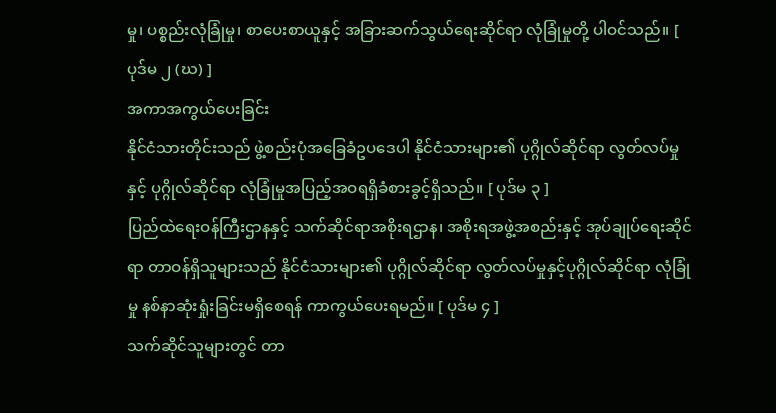မှု၊ ပစ္စည်းလုံခြုံမှု၊ စာပေးစာယူနှင့် အခြားဆက်သွယ်ရေးဆိုင်ရာ လုံခြုံမှုတို့ ပါဝင်သည်။ [ ပုဒ်မ ၂ (ဃ) ]
အကာအကွယ်ပေးခြင်း
နိုင်ငံသားတိုင်းသည် ဖွဲ့စည်းပုံအခြေခံဥပဒေပါ နိုင်ငံသားများ၏ ပုဂ္ဂိုလ်ဆိုင်ရာ လွတ်လပ်မှုနှင့် ပုဂ္ဂိုလ်ဆိုင်ရာ လုံခြုံမှုအပြည့်အဝရရှိခံစားခွင့်ရှိသည်။ [ ပုဒ်မ ၃ ]
ပြည်ထဲရေးဝန်ကြီးဌာနနှင့် သက်ဆိုင်ရာအစိုးရဌာန၊ အစိုးရအဖွဲ့အစည်းနှင့် အုပ်ချုပ်ရေးဆိုင်ရာ တာဝန်ရှိသူများသည် နိုင်ငံသားများ၏ ပုဂ္ဂိုလ်ဆိုင်ရာ လွတ်လပ်မှုနှင့်ပုဂ္ဂိုလ်ဆိုင်ရာ လုံခြုံမှု နစ်နာဆုံးရှုံးခြင်းမရှိစေရန် ကာကွယ်ပေးရမည်။ [ ပုဒ်မ ၄ ]
သက်ဆိုင်သူများတွင် တာ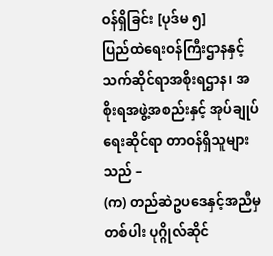ဝန်ရှိခြင်း [ပုဒ်မ ၅]
ပြည်ထဲရေးဝန်ကြီးဌာနနှင့် သက်ဆိုင်ရာအစိုးရဌာန၊ အစိုးရအဖွဲ့အစည်းနှင့် အုပ်ချုပ်ရေးဆိုင်ရာ တာဝန်ရှိသူများသည် –
(က) တည်ဆဲဥပဒေနှင့်အညီမှတစ်ပါး ပုဂ္ဂိုလ်ဆိုင်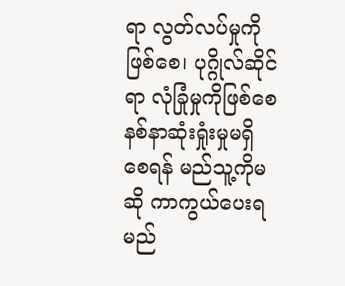ရာ လွတ်လပ်မှုကိုဖြစ်စေ၊ ပုဂ္ဂိုလ်ဆိုင်ရာ လုံခြုံမှုကိုဖြစ်စေ နစ်နာဆုံးရှုံးမှုမရှိစေရန် မည်သူ့ကိုမဆို ကာကွယ်ပေးရမည်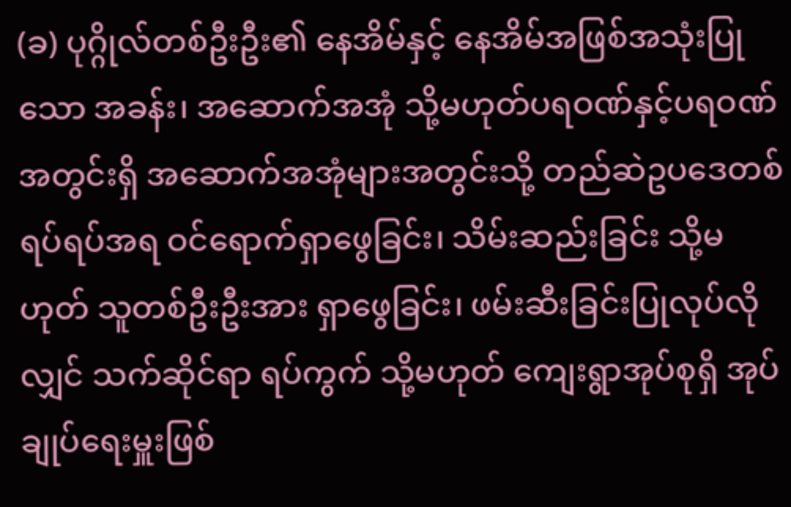(ခ) ပုဂ္ဂိုလ်တစ်ဦးဦး၏ နေအိမ်နှင့် နေအိမ်အဖြစ်အသုံးပြုသော အခန်း၊ အဆောက်အအုံ သို့မဟုတ်ပရဝဏ်နှင့်ပရဝဏ်အတွင်းရှိ အဆောက်အအုံများအတွင်းသို့ တည်ဆဲဥပဒေတစ်ရပ်ရပ်အရ ဝင်ရောက်ရှာဖွေခြင်း၊ သိမ်းဆည်းခြင်း သို့မဟုတ် သူတစ်ဦးဦးအား ရှာဖွေခြင်း၊ ဖမ်းဆီးခြင်းပြုလုပ်လိုလျှင် သက်ဆိုင်ရာ ရပ်ကွက် သို့မဟုတ် ကျေးရွာအုပ်စုရှိ အုပ်ချုပ်ရေးမှူးဖြစ်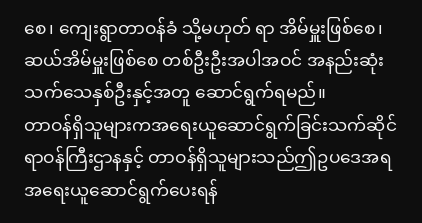စေ၊ ကျေးရွာတာဝန်ခံ သို့မဟုတ် ရာ အိမ်မှူးဖြစ်စေ၊ ဆယ်အိမ်မှူးဖြစ်စေ တစ်ဦးဦးအပါအဝင် အနည်းဆုံးသက်သေနှစ်ဦးနှင့်အတူ ဆောင်ရွက်ရမည်။
တာဝန်ရှိသူများကအရေးယူဆောင်ရွက်ခြင်းသက်ဆိုင်ရာဝန်ကြီးဌာနနှင့် တာဝန်ရှိသူများသည်ဤဥပဒေအရ အရေးယူဆောင်ရွက်ပေးရန်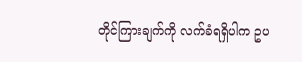တိုင်ကြားချက်ကို လက်ခံရရှိပါက ဥပ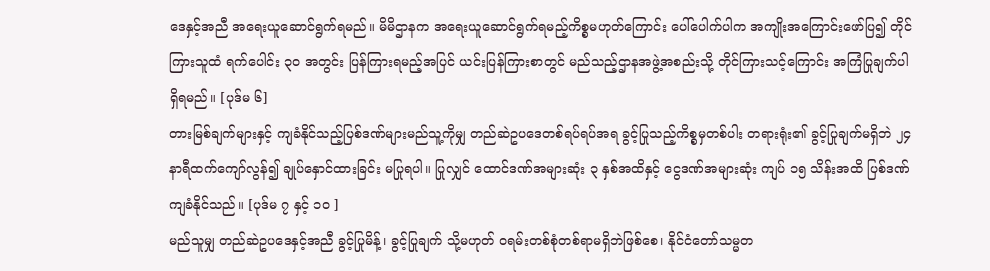ဒေနှင့်အညီ အရေးယူဆောင်ရွက်ရမည်။ မိမိဌာနက အရေးယူဆောင်ရွက်ရမည့်ကိစ္စမဟုတ်ကြောင်း ပေါ်ပေါက်ပါက အကျိုးအကြောင်းဖော်ပြ၍ တိုင်ကြားသူထံ ရက်ပေါင်း ၃၀ အတွင်း ပြန်ကြားရမည့်အပြင် ယင်းပြန်ကြားစာတွင် မည်သည့်ဌာနအဖွဲ့အစည်းသို့ တိုင်ကြားသင့်ကြောင်း အကြံပြုချက်ပါရှိရမည်။ [ပုဒ်မ ၆]
တားမြစ်ချက်များနှင့် ကျခံနိုင်သည့်ပြစ်ဒဏ်များမည်သူ့ကိုမျှ တည်ဆဲဥပဒေတစ်ရပ်ရပ်အရ ခွင့်ပြုသည့်ကိစ္စမှတစ်ပါး တရားရုံး၏ ခွင့်ပြုချက်မရှိဘဲ ၂၄ နာရီထက်ကျော်လွန်၍ ချုပ်နှောင်ထားခြင်း မပြုရပါ။ ပြုလျှင် ထောင်ဒဏ်အများဆုံး ၃ နှစ်အထိနှင့် ငွေဒဏ်အများဆုံး ကျပ် ၁၅ သိန်းအထိ ပြစ်ဒဏ်ကျခံနိုင်သည်။ [ပုဒ်မ ၇ နှင့် ၁၀ ]
မည်သူမျှ တည်ဆဲဥပဒေနှင့်အညီ ခွင့်ပြုမိန့်၊ ခွင့်ပြုချက် သို့မဟုတ် ဝရမ်းတစ်စုံတစ်ရာမရှိဘဲဖြစ်စေ၊ နိုင်ငံတော်သမ္မတ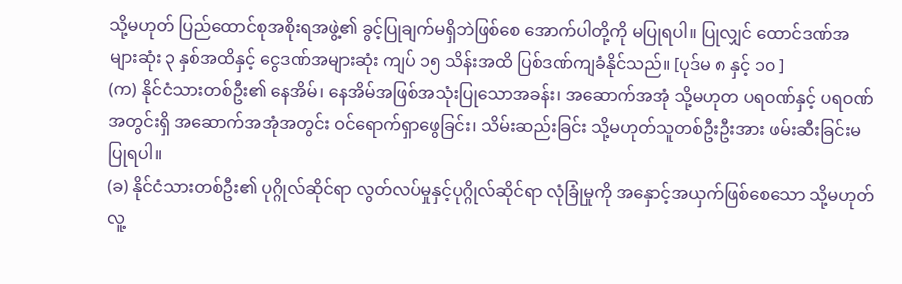သို့မဟုတ် ပြည်ထောင်စုအစိုးရအဖွဲ့၏ ခွင့်ပြုချက်မရှိဘဲဖြစ်စေ အောက်ပါတို့ကို မပြုရပါ။ ပြုလျှင် ထောင်ဒဏ်အများဆုံး ၃ နှစ်အထိနှင့် ငွေဒဏ်အများဆုံး ကျပ် ၁၅ သိန်းအထိ ပြစ်ဒဏ်ကျခံနိုင်သည်။ [ပုဒ်မ ၈ နှင့် ၁၀ ]
(က) နိုင်ငံသားတစ်ဦး၏ နေအိမ်၊ နေအိမ်အဖြစ်အသုံးပြုသောအခန်း၊ အဆောက်အအုံ သို့မဟုတ ပရဝဏ်နှင့် ပရဝဏ်အတွင်းရှိ အဆောက်အအုံအတွင်း ဝင်ရောက်ရှာဖွေခြင်း၊ သိမ်းဆည်းခြင်း သို့မဟုတ်သူတစ်ဦးဦးအား ဖမ်းဆီးခြင်းမပြုရပါ။
(ခ) နိုင်ငံသားတစ်ဦး၏ ပုဂ္ဂိုလ်ဆိုင်ရာ လွတ်လပ်မှုနှင့်ပုဂ္ဂိုလ်ဆိုင်ရာ လုံခြုံမှုကို အနှောင့်အယှက်ဖြစ်စေသော သို့မဟုတ် လူ့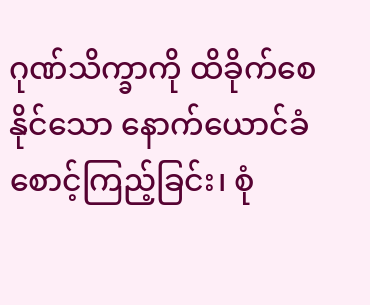ဂုဏ်သိက္ခာကို ထိခိုက်စေနိုင်သော နောက်ယောင်ခံစောင့်ကြည့်ခြင်း၊ စုံ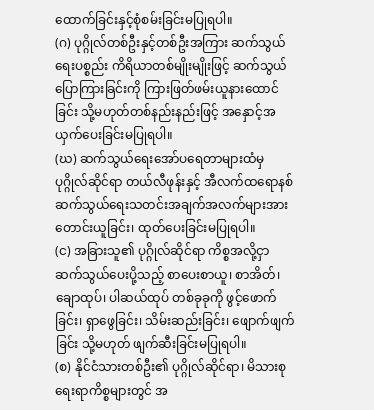ထောက်ခြင်းနှင့်စုံစမ်းခြင်းမပြုရပါ။
(ဂ) ပုဂ္ဂိုလ်တစ်ဦးနှင့်တစ်ဦးအကြား ဆက်သွယ်ရေးပစ္စည်း ကိရိယာတစ်မျိုးမျိုးဖြင့် ဆက်သွယ်ပြောကြားခြင်းကို ကြားဖြတ်ဖမ်းယူနားထောင်ခြင်း သို့မဟုတ်တစ်နည်းနည်းဖြင့် အနှောင့်အယှက်ပေးခြင်းမပြုရပါ။
(ဃ) ဆက်သွယ်ရေးအော်ပရေတာများထံမှ ပုဂ္ဂိုလ်ဆိုင်ရာ တယ်လီဖုန်းနှင့် အီလက်ထရောနစ် ဆက်သွယ်ရေးသတင်းအချက်အလက်များအား တောင်းယူခြင်း၊ ထုတ်ပေးခြင်းမပြုရပါ။
(င) အခြားသူ၏ ပုဂ္ဂိုလ်ဆိုင်ရာ ကိစ္စအလို့ငှာ ဆက်သွယ်ပေးပို့သည့် စာပေးစာယူ၊ စာအိတ်၊ ချောထုပ်၊ ပါဆယ်ထုပ် တစ်ခုခုကို ဖွင့်ဖောက်ခြင်း၊ ရှာဖွေခြင်း၊ သိမ်းဆည်းခြင်း၊ ဖျောက်ဖျက်ခြင်း သို့မဟုတ် ဖျက်ဆီးခြင်းမပြုရပါ။
(စ) နိုင်ငံသားတစ်ဦး၏ ပုဂ္ဂိုလ်ဆိုင်ရာ၊ မိသားစုရေးရာကိစ္စများတွင် အ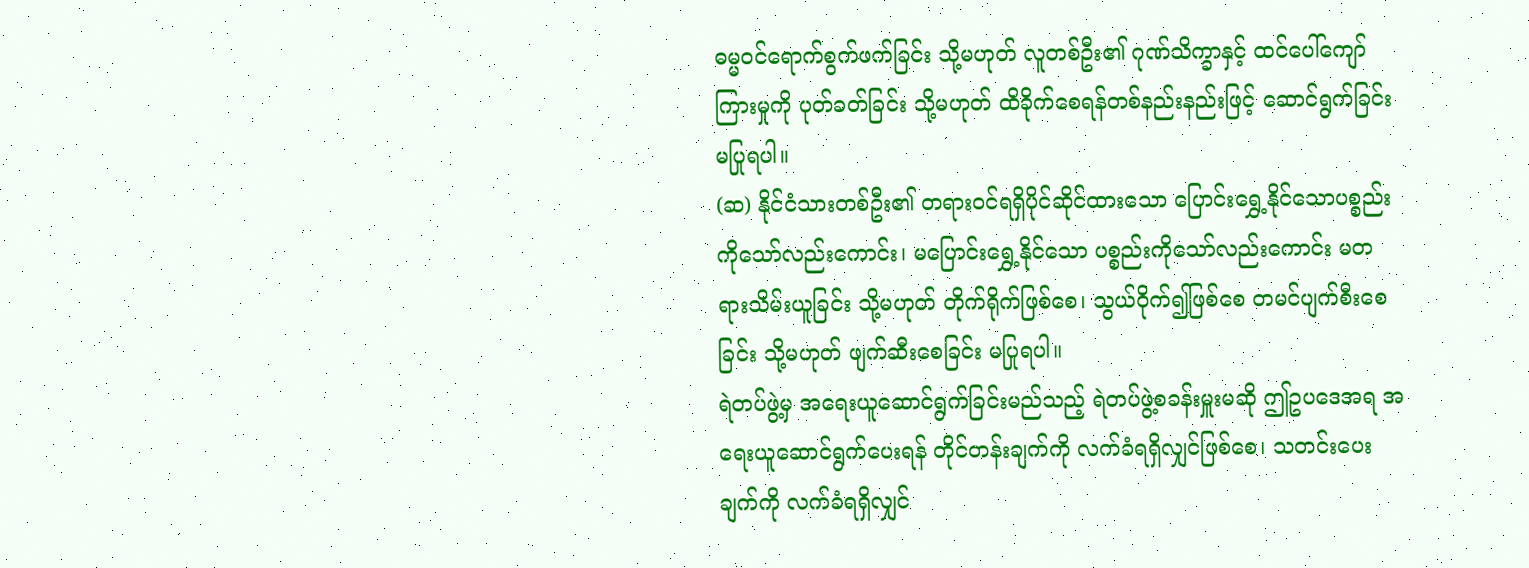ဓမ္မဝင်ရောက်စွက်ဖက်ခြင်း သို့မဟုတ် လူတစ်ဦး၏ ဂုဏ်သိက္ခာနှင့် ထင်ပေါ်ကျော်ကြားမှုကို ပုတ်ခတ်ခြင်း သို့မဟုတ် ထိခိုက်စေရန်တစ်နည်းနည်းဖြင့် ဆောင်ရွက်ခြင်းမပြုရပါ။
(ဆ) နိုင်ငံသားတစ်ဦး၏ တရားဝင်ရရှိပိုင်ဆိုင်ထားသော ပြောင်းရွှေ့နိုင်သောပစ္စည်းကိုသော်လည်းကောင်း၊ မပြောင်းရွှေ့နိုင်သော ပစ္စည်းကိုသော်လည်းကောင်း မတရားသိမ်းယူခြင်း သို့မဟုတ် တိုက်ရိုက်ဖြစ်စေ၊ သွယ်ဝိုက်၍ဖြစ်စေ တမင်ပျက်စီးစေခြင်း သို့မဟုတ် ဖျက်ဆီးစေခြင်း မပြုရပါ။
ရဲတပ်ဖွဲ့မှ အရေးယူဆောင်ရွက်ခြင်းမည်သည့် ရဲတပ်ဖွဲ့စခန်းမှူးမဆို ဤဥပဒေအရ အရေးယူဆောင်ရွက်ပေးရန် တိုင်တန်းချက်ကို လက်ခံရရှိလျှင်ဖြစ်စေ၊ သတင်းပေးချက်ကို လက်ခံရရှိလျှင်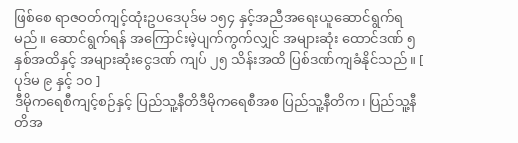ဖြစ်စေ ရာဇဝတ်ကျင့်ထုံးဥပဒေပုဒ်မ ၁၅၄ နှင့်အညီအရေးယူဆောင်ရွက်ရမည်။ ဆောင်ရွက်ရန် အကြောင်းမဲ့ပျက်ကွက်လျှင် အများဆုံး ထောင်ဒဏ် ၅ နှစ်အထိနှင့် အများဆုံးငွေဒဏ် ကျပ် ၂၅ သိန်းအထိ ပြစ်ဒဏ်ကျခံနိုင်သည်။ [ ပုဒ်မ ၉ နှင့် ၁၀ ]
ဒီမိုကရေစီကျင့်စဉ်နှင့် ပြည်သူ့နီတိဒီမိုကရေစီအစ ပြည်သူ့နီတိက၊ ပြည်သူ့နီတိအ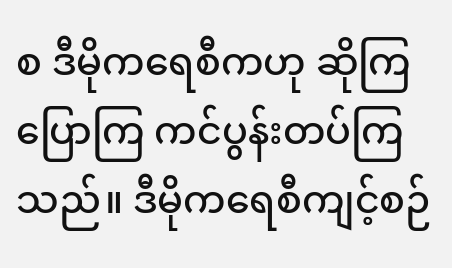စ ဒီမိုကရေစီကဟု ဆိုကြပြောကြ ကင်ပွန်းတပ်ကြသည်။ ဒီမိုကရေစီကျင့်စဉ်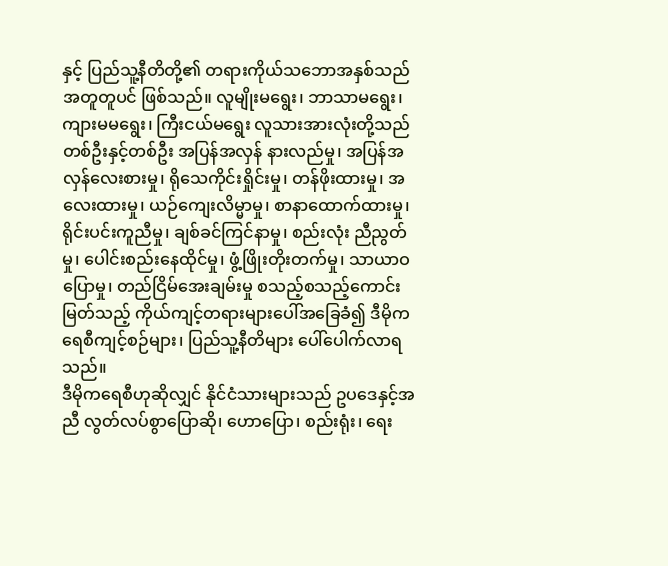နှင့် ပြည်သူ့နီတိတို့၏ တရားကိုယ်သဘောအနှစ်သည် အတူတူပင် ဖြစ်သည်။ လူမျိုးမရွေး၊ ဘာသာမရွေး၊ ကျားမမရွေး၊ ကြီးငယ်မရွေး လူသားအားလုံးတို့သည် တစ်ဦးနှင့်တစ်ဦး အပြန်အလှန် နားလည်မှု၊ အပြန်အလှန်လေးစားမှု၊ ရိုသေကိုင်းရှိုင်းမှု၊ တန်ဖိုးထားမှု၊ အလေးထားမှု၊ ယဉ်ကျေးလိမ္မာမှု၊ စာနာထောက်ထားမှု၊ ရိုင်းပင်းကူညီမှု၊ ချစ်ခင်ကြင်နာမှု၊ စည်းလုံး ညီညွတ်မှု၊ ပေါင်းစည်းနေထိုင်မှု၊ ဖွံ့ဖြိုးတိုးတက်မှု၊ သာယာဝပြောမှု၊ တည်ငြိမ်အေးချမ်းမှု စသည့်စသည့်ကောင်းမြတ်သည့် ကိုယ်ကျင့်တရားများပေါ်အခြေခံ၍ ဒီမိုကရေစီကျင့်စဉ်များ၊ ပြည်သူ့နီတိများ ပေါ်ပေါက်လာရသည်။
ဒီမိုကရေစီဟုဆိုလျှင် နိုင်ငံသားများသည် ဥပဒေနှင့်အညီ လွတ်လပ်စွာပြောဆို၊ ဟောပြော၊ စည်းရုံး၊ ရေး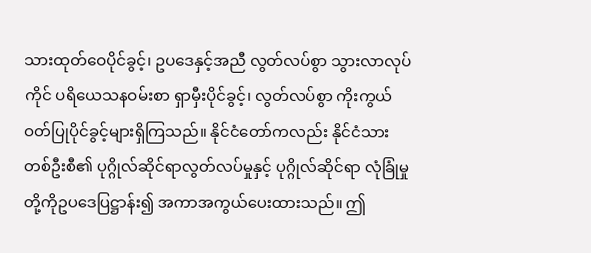သားထုတ်ဝေပိုင်ခွင့်၊ ဥပဒေနှင့်အညီ လွတ်လပ်စွာ သွားလာလုပ်ကိုင် ပရိယေသနဝမ်းစာ ရှာမှီးပိုင်ခွင့်၊ လွတ်လပ်စွာ ကိုးကွယ်ဝတ်ပြုပိုင်ခွင့်များရှိကြသည်။ နိုင်ငံတော်ကလည်း နိုင်ငံသားတစ်ဦးစီ၏ ပုဂ္ဂိုလ်ဆိုင်ရာလွတ်လပ်မှုနှင့် ပုဂ္ဂိုလ်ဆိုင်ရာ လုံခြုံမှုတို့ကိုဥပဒေပြဋ္ဌာန်း၍ အကာအကွယ်ပေးထားသည်။ ဤ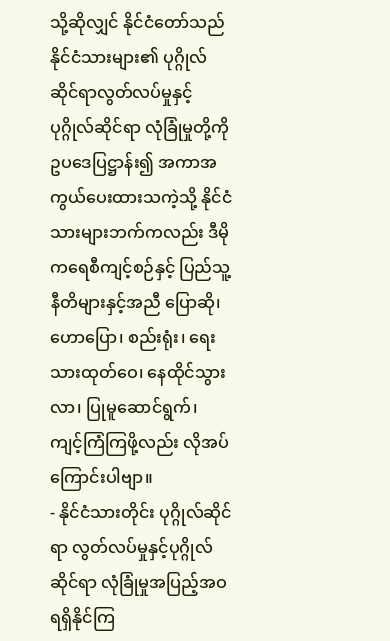သို့ဆိုလျှင် နိုင်ငံတော်သည် နိုင်ငံသားများ၏ ပုဂ္ဂိုလ်ဆိုင်ရာလွတ်လပ်မှုနှင့် ပုဂ္ဂိုလ်ဆိုင်ရာ လုံခြုံမှုတို့ကိုဥပဒေပြဋ္ဌာန်း၍ အကာအကွယ်ပေးထားသကဲ့သို့ နိုင်ငံသားများဘက်ကလည်း ဒီမိုကရေစီကျင့်စဉ်နှင့် ပြည်သူ့နီတိများနှင့်အညီ ပြောဆို၊ ဟောပြော၊ စည်းရုံး၊ ရေးသားထုတ်ဝေ၊ နေထိုင်သွားလာ၊ ပြုမူဆောင်ရွက်၊ ကျင့်ကြံကြဖို့လည်း လိုအပ်ကြောင်းပါဗျာ။
- နိုင်ငံသားတိုင်း ပုဂ္ဂိုလ်ဆိုင်ရာ လွတ်လပ်မှုနှင့်ပုဂ္ဂိုလ်ဆိုင်ရာ လုံခြုံမှုအပြည့်အဝရရှိနိုင်ကြ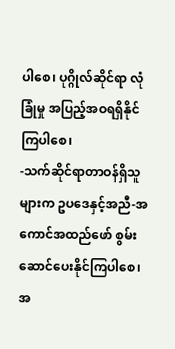ပါစေ၊ ပုဂ္ဂိုလ်ဆိုင်ရာ လုံခြုံမှု အပြည့်အဝရရှိနိုင်ကြပါစေ၊
-သက်ဆိုင်ရာတာဝန်ရှိသူများက ဥပဒေနှင့်အညီ-အကောင်အထည်ဖော် စွမ်းဆောင်ပေးနိုင်ကြပါစေ၊ အ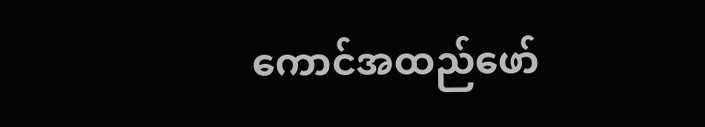ကောင်အထည်ဖော်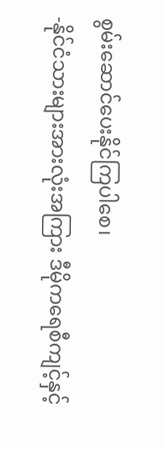စွမ်းဆောင်ပေးနိုင်ကြပါစေ၊
-နိုင်ငံသားများအားလုံးအကြား ဒီမိုကရေစီကျင့်နှင့်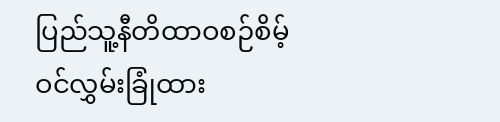ပြည်သူ့နီတိထာဝစဉ်စိမ့်ဝင်လွှမ်းခြုံထား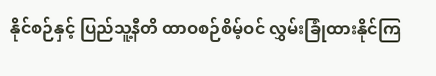နိုင်စဉ်နှင့် ပြည်သူ့နီတိ ထာဝစဉ်စိမ့်ဝင် လွှမ်းခြုံထားနိုင်ကြ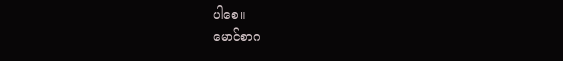ပါစေ။
မောင်စာဂ